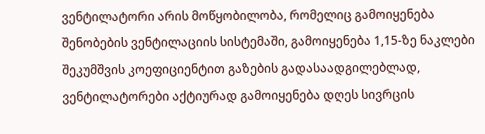ვენტილატორი არის მოწყობილობა, რომელიც გამოიყენება შენობების ვენტილაციის სისტემაში, გამოიყენება 1,15-ზე ნაკლები შეკუმშვის კოეფიციენტით გაზების გადასაადგილებლად, ვენტილატორები აქტიურად გამოიყენება დღეს სივრცის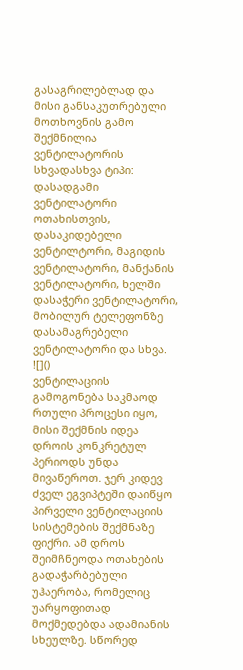გასაგრილებლად და მისი განსაკუთრებული მოთხოვნის გამო შექმნილია ვენტილატორის სხვადასხვა ტიპი: დასადგამი ვენტილატორი ოთახისთვის, დასაკიდებელი ვენტილტორი, მაგიდის ვენტილატორი, მანქანის ვენტილატორი, ხელში დასაჭერი ვენტილატორი, მობილურ ტელეფონზე დასამაგრებელი ვენტილატორი და სხვა.
![]()
ვენტილაციის გამოგონება საკმაოდ რთული პროცესი იყო, მისი შექმნის იდეა დროის კონკრეტულ პერიოდს უნდა მივაწეროთ. ჯერ კიდევ ძველ ეგვიპტეში დაიწყო პირველი ვენტილაციის სისტემების შექმნაზე ფიქრი. ამ დროს შეიმჩნეოდა ოთახების გადაჭარბებული უჰაერობა, რომელიც უარყოფითად მოქმედებდა ადამიანის სხეულზე. სწორედ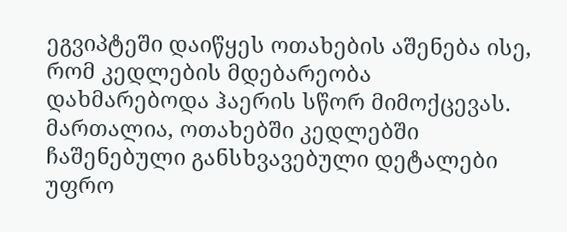ეგვიპტეში დაიწყეს ოთახების აშენება ისე, რომ კედლების მდებარეობა დახმარებოდა ჰაერის სწორ მიმოქცევას. მართალია, ოთახებში კედლებში ჩაშენებული განსხვავებული დეტალები უფრო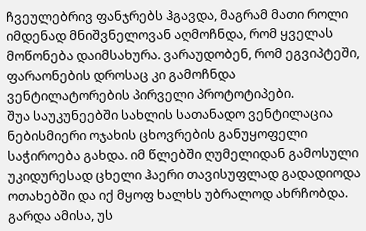ჩვეულებრივ ფანჯრებს ჰგავდა, მაგრამ მათი როლი იმდენად მნიშვნელოვან აღმოჩნდა, რომ ყველას მოწონება დაიმსახურა. ვარაუდობენ, რომ ეგვიპტეში, ფარაონების დროსაც კი გამოჩნდა ვენტილატორების პირველი პროტოტიპები.
შუა საუკუნეებში სახლის სათანადო ვენტილაცია ნებისმიერი ოჯახის ცხოვრების განუყოფელი საჭიროება გახდა. იმ წლებში ღუმელიდან გამოსული უკიდურესად ცხელი ჰაერი თავისუფლად გადადიოდა ოთახებში და იქ მყოფ ხალხს უბრალოდ ახრჩობდა. გარდა ამისა, უს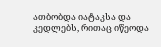ათბობდა იატაკსა და კედლებს, რითაც იწეოდა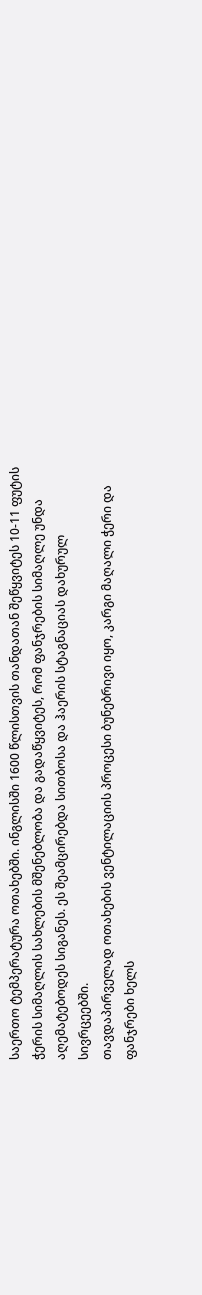საერთო ტემპერატურა ოთახებში. ინგლისში 1600 წლისთვის თანდათან შეწყვიტეს 10-11 ფუტის ჭერის სიმაღლის სახლების მშენებლობა და გადაწყვიტეს, რომ ფანჯრების სიმაღლე უნდა აღემატებოდეს სიგანეს. ეს შეამცირებდა სითბოსა და ჰაერის სტაგნაციას დახურულ სივრცეებში.
თავდაპირველად ოთახების ვენტილაციის პროცესი ბუნებრივი იყო, კარგი მაღალი ჭერი და ფანჯრები ხელს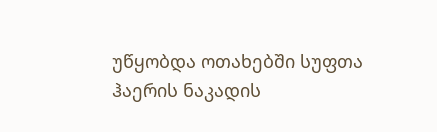უწყობდა ოთახებში სუფთა ჰაერის ნაკადის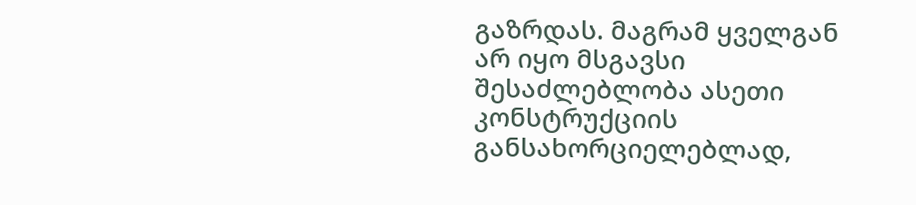გაზრდას. მაგრამ ყველგან არ იყო მსგავსი შესაძლებლობა ასეთი კონსტრუქციის განსახორციელებლად,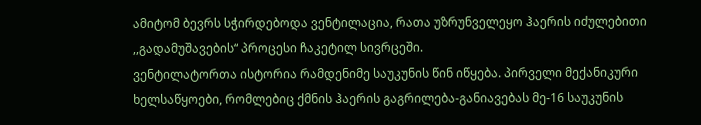ამიტომ ბევრს სჭირდებოდა ვენტილაცია, რათა უზრუნველეყო ჰაერის იძულებითი ,,გადამუშავების“ პროცესი ჩაკეტილ სივრცეში.
ვენტილატორთა ისტორია რამდენიმე საუკუნის წინ იწყება. პირველი მექანიკური ხელსაწყოები, რომლებიც ქმნის ჰაერის გაგრილება-განიავებას მე-16 საუკუნის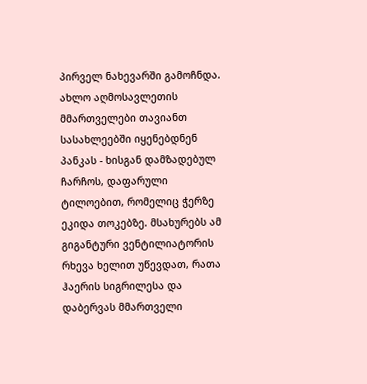პირველ ნახევარში გამოჩნდა. ახლო აღმოსავლეთის მმართველები თავიანთ სასახლეებში იყენებდნენ პანკას - ხისგან დამზადებულ ჩარჩოს, დაფარული ტილოებით, რომელიც ჭერზე ეკიდა თოკებზე. მსახურებს ამ გიგანტური ვენტილიატორის რხევა ხელით უწევდათ, რათა ჰაერის სიგრილესა და დაბერვას მმართველი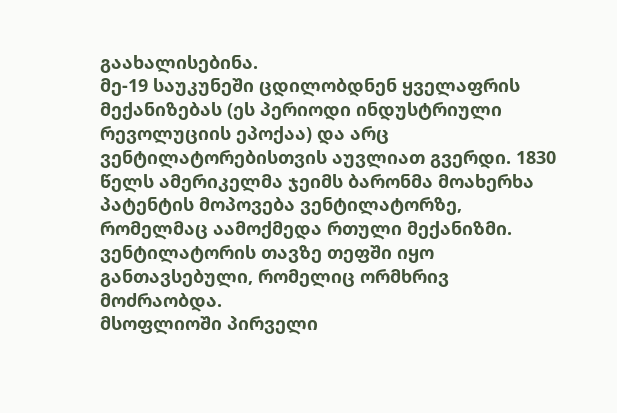გაახალისებინა.
მე-19 საუკუნეში ცდილობდნენ ყველაფრის მექანიზებას (ეს პერიოდი ინდუსტრიული რევოლუციის ეპოქაა) და არც ვენტილატორებისთვის აუვლიათ გვერდი. 1830 წელს ამერიკელმა ჯეიმს ბარონმა მოახერხა პატენტის მოპოვება ვენტილატორზე, რომელმაც აამოქმედა რთული მექანიზმი. ვენტილატორის თავზე თეფში იყო განთავსებული, რომელიც ორმხრივ მოძრაობდა.
მსოფლიოში პირველი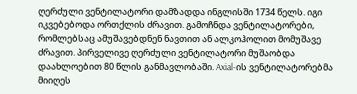ღერძული ვენტილატორი დამზადდა ინგლისში 1734 წელს. იგი იკვებებოდა ორთქლის ძრავით. გამოჩნდა ვენტილატორები, რომლებსაც ამუშავებდნენ ნავთით ან ალკოჰოლით მომუშავე ძრავით. პირველივე ღერძული ვენტილატორი მუშაობდა დაახლოებით 80 წლის განმავლობაში. Axial-ის ვენტილატორებმა მიიღეს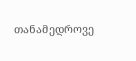თანამედროვე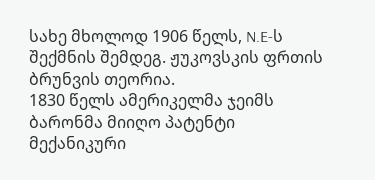სახე მხოლოდ 1906 წელს, N.E-ს შექმნის შემდეგ. ჟუკოვსკის ფრთის ბრუნვის თეორია.
1830 წელს ამერიკელმა ჯეიმს ბარონმა მიიღო პატენტი მექანიკური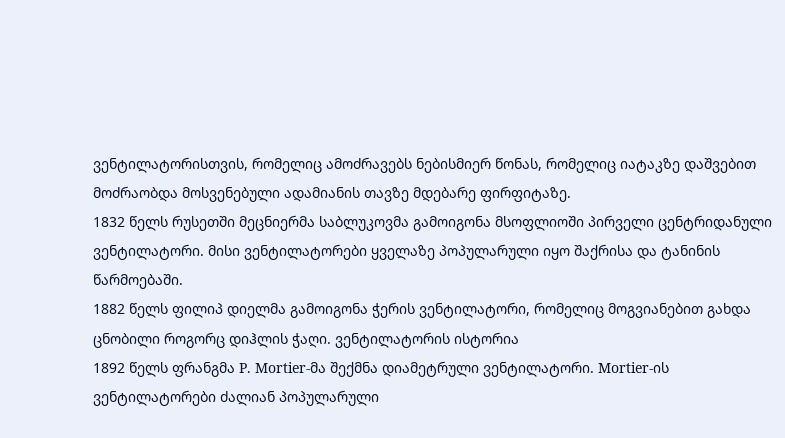ვენტილატორისთვის, რომელიც ამოძრავებს ნებისმიერ წონას, რომელიც იატაკზე დაშვებით მოძრაობდა მოსვენებული ადამიანის თავზე მდებარე ფირფიტაზე.
1832 წელს რუსეთში მეცნიერმა საბლუკოვმა გამოიგონა მსოფლიოში პირველი ცენტრიდანული ვენტილატორი. მისი ვენტილატორები ყველაზე პოპულარული იყო შაქრისა და ტანინის წარმოებაში.
1882 წელს ფილიპ დიელმა გამოიგონა ჭერის ვენტილატორი, რომელიც მოგვიანებით გახდა ცნობილი როგორც დიჰლის ჭაღი. ვენტილატორის ისტორია
1892 წელს ფრანგმა P. Mortier-მა შექმნა დიამეტრული ვენტილატორი. Mortier-ის ვენტილატორები ძალიან პოპულარული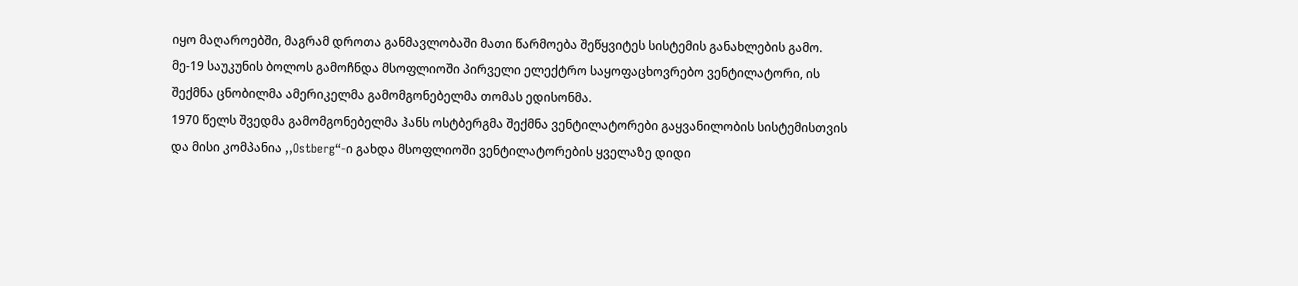იყო მაღაროებში, მაგრამ დროთა განმავლობაში მათი წარმოება შეწყვიტეს სისტემის განახლების გამო.
მე-19 საუკუნის ბოლოს გამოჩნდა მსოფლიოში პირველი ელექტრო საყოფაცხოვრებო ვენტილატორი, ის შექმნა ცნობილმა ამერიკელმა გამომგონებელმა თომას ედისონმა.
1970 წელს შვედმა გამომგონებელმა ჰანს ოსტბერგმა შექმნა ვენტილატორები გაყვანილობის სისტემისთვის და მისი კომპანია ,,Ostberg“-ი გახდა მსოფლიოში ვენტილატორების ყველაზე დიდი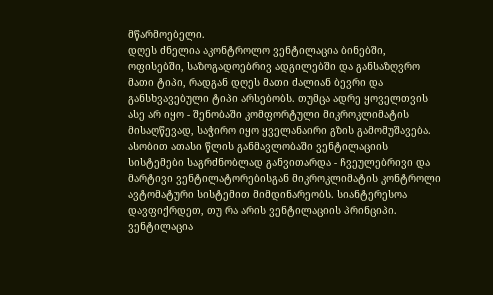მწარმოებელი.
დღეს ძნელია აკონტროლო ვენტილაცია ბინებში, ოფისებში, საზოგადოებრივ ადგილებში და განსაზღვრო მათი ტიპი, რადგან დღეს მათი ძალიან ბევრი და განსხვავებული ტიპი არსებობს. თუმცა ადრე ყოველთვის ასე არ იყო - შენობაში კომფორტული მიკროკლიმატის მისაღწევად, საჭირო იყო ყველანაირი გზის გამომუშავება. ასობით ათასი წლის განმავლობაში ვენტილაციის სისტემები საგრძნობლად განვითარდა - ჩვეულებრივი და მარტივი ვენტილატორებისგან მიკროკლიმატის კონტროლი ავტომატური სისტემით მიმდინარეობს. სიანტერესოა დავფიქრდეთ, თუ რა არის ვენტილაციის პრინციპი.
ვენტილაცია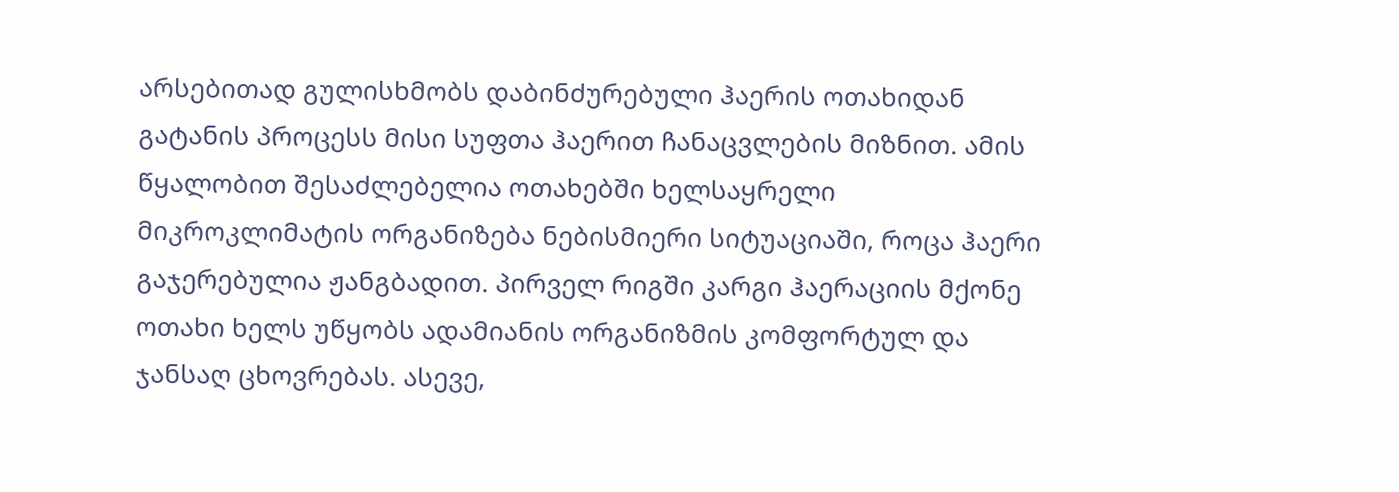არსებითად გულისხმობს დაბინძურებული ჰაერის ოთახიდან გატანის პროცესს მისი სუფთა ჰაერით ჩანაცვლების მიზნით. ამის წყალობით შესაძლებელია ოთახებში ხელსაყრელი მიკროკლიმატის ორგანიზება ნებისმიერი სიტუაციაში, როცა ჰაერი გაჯერებულია ჟანგბადით. პირველ რიგში კარგი ჰაერაციის მქონე ოთახი ხელს უწყობს ადამიანის ორგანიზმის კომფორტულ და ჯანსაღ ცხოვრებას. ასევე,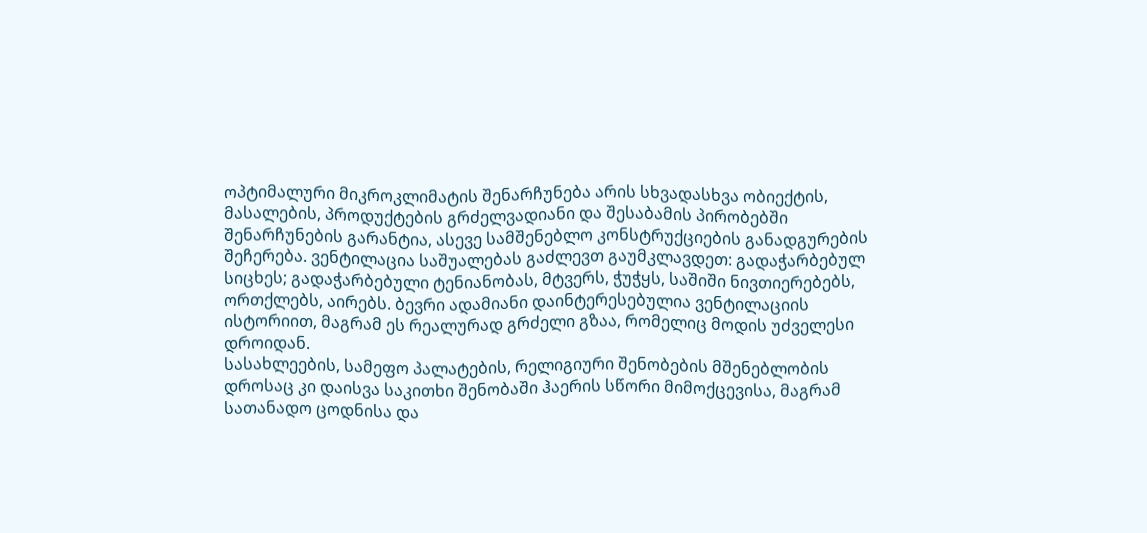ოპტიმალური მიკროკლიმატის შენარჩუნება არის სხვადასხვა ობიექტის, მასალების, პროდუქტების გრძელვადიანი და შესაბამის პირობებში შენარჩუნების გარანტია, ასევე სამშენებლო კონსტრუქციების განადგურების შეჩერება. ვენტილაცია საშუალებას გაძლევთ გაუმკლავდეთ: გადაჭარბებულ სიცხეს; გადაჭარბებული ტენიანობას, მტვერს, ჭუჭყს, საშიში ნივთიერებებს, ორთქლებს, აირებს. ბევრი ადამიანი დაინტერესებულია ვენტილაციის ისტორიით, მაგრამ ეს რეალურად გრძელი გზაა, რომელიც მოდის უძველესი დროიდან.
სასახლეების, სამეფო პალატების, რელიგიური შენობების მშენებლობის დროსაც კი დაისვა საკითხი შენობაში ჰაერის სწორი მიმოქცევისა, მაგრამ სათანადო ცოდნისა და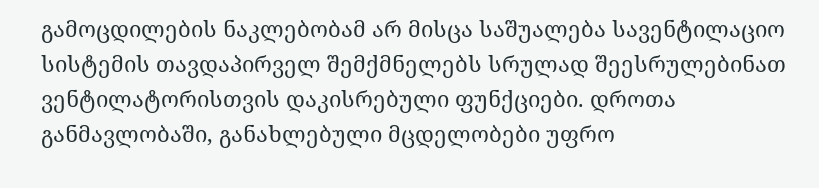გამოცდილების ნაკლებობამ არ მისცა საშუალება სავენტილაციო სისტემის თავდაპირველ შემქმნელებს სრულად შეესრულებინათ ვენტილატორისთვის დაკისრებული ფუნქციები. დროთა განმავლობაში, განახლებული მცდელობები უფრო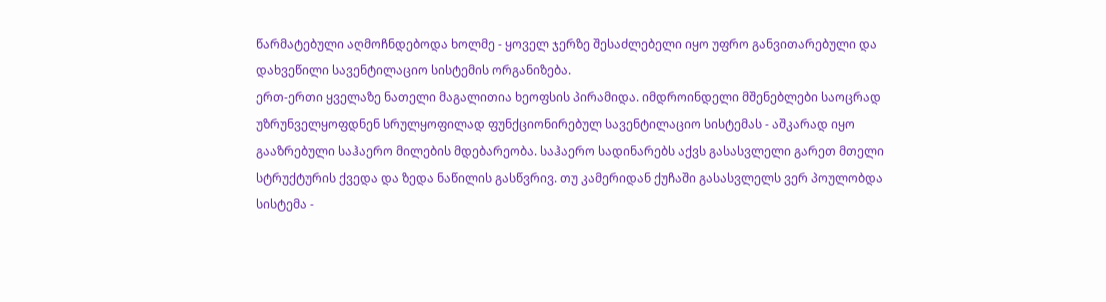წარმატებული აღმოჩნდებოდა ხოლმე - ყოველ ჯერზე შესაძლებელი იყო უფრო განვითარებული და დახვეწილი სავენტილაციო სისტემის ორგანიზება.
ერთ-ერთი ყველაზე ნათელი მაგალითია ხეოფსის პირამიდა. იმდროინდელი მშენებლები საოცრად უზრუნველყოფდნენ სრულყოფილად ფუნქციონირებულ სავენტილაციო სისტემას - აშკარად იყო გააზრებული საჰაერო მილების მდებარეობა. საჰაერო სადინარებს აქვს გასასვლელი გარეთ მთელი სტრუქტურის ქვედა და ზედა ნაწილის გასწვრივ. თუ კამერიდან ქუჩაში გასასვლელს ვერ პოულობდა სისტემა -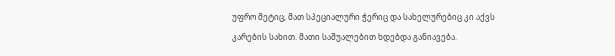უფრო მეტიც, მათ სპეციალური ჭერიც და სახელურებიც კი აქვს კარების სახით. მათი საშუალებით ხდებდა განიავება.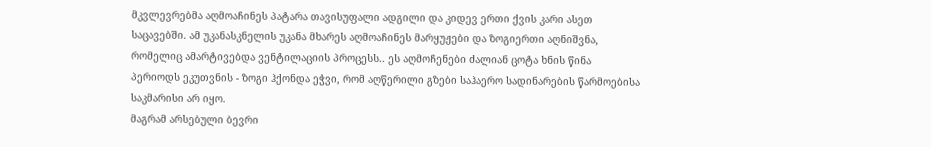მკვლევრებმა აღმოაჩინეს პატარა თავისუფალი ადგილი და კიდევ ერთი ქვის კარი ასეთ საცავებში. ამ უკანასკნელის უკანა მხარეს აღმოაჩინეს მარყუჟები და ზოგიერთი აღნიშვნა, რომელიც ამარტივებდა ვენტილაციის პროცესს.. ეს აღმოჩენები ძალიან ცოტა ხნის წინა პერიოდს ეკუთვნის - ზოგი ჰქონდა ეჭვი, რომ აღწერილი გზები საჰაერო სადინარების წარმოებისა საკმარისი არ იყო.
მაგრამ არსებული ბევრი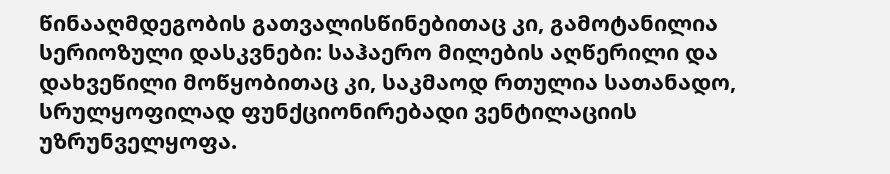წინააღმდეგობის გათვალისწინებითაც კი, გამოტანილია სერიოზული დასკვნები: საჰაერო მილების აღწერილი და დახვეწილი მოწყობითაც კი, საკმაოდ რთულია სათანადო, სრულყოფილად ფუნქციონირებადი ვენტილაციის უზრუნველყოფა.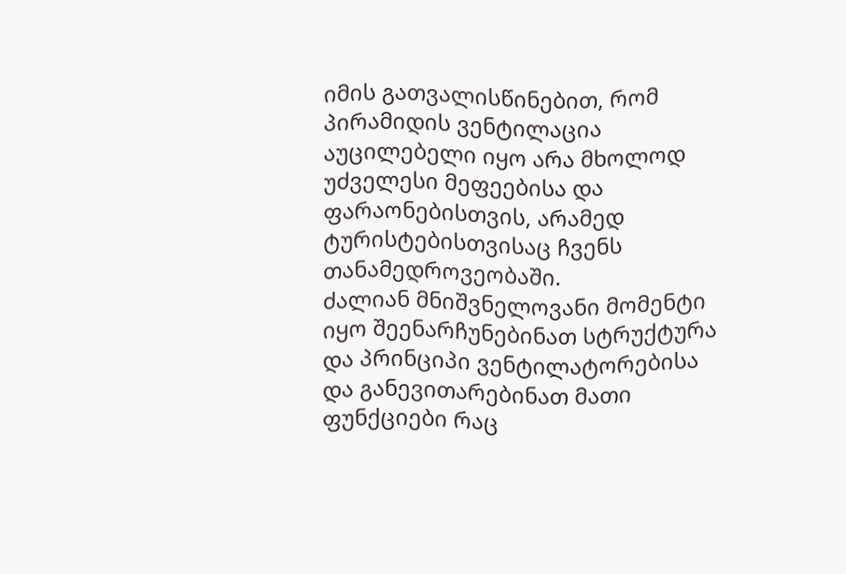იმის გათვალისწინებით, რომ პირამიდის ვენტილაცია აუცილებელი იყო არა მხოლოდ უძველესი მეფეებისა და ფარაონებისთვის, არამედ ტურისტებისთვისაც ჩვენს თანამედროვეობაში.
ძალიან მნიშვნელოვანი მომენტი იყო შეენარჩუნებინათ სტრუქტურა და პრინციპი ვენტილატორებისა და განევითარებინათ მათი ფუნქციები რაც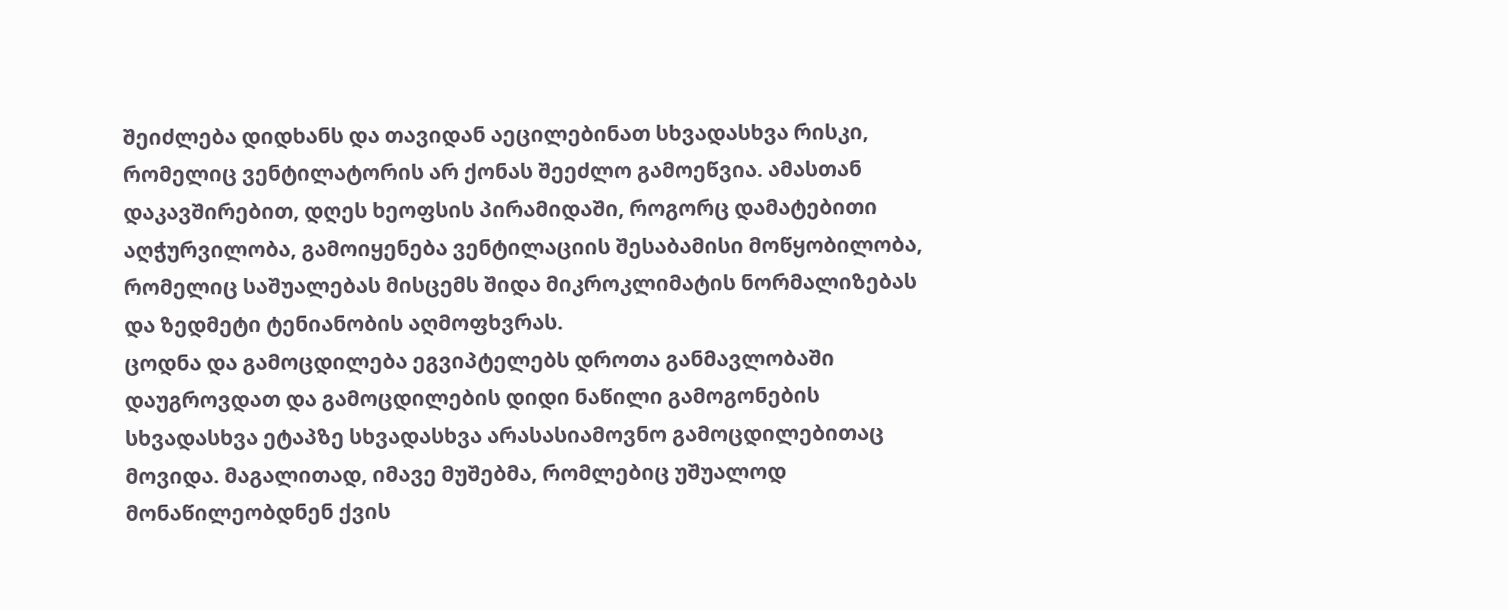შეიძლება დიდხანს და თავიდან აეცილებინათ სხვადასხვა რისკი, რომელიც ვენტილატორის არ ქონას შეეძლო გამოეწვია. ამასთან დაკავშირებით, დღეს ხეოფსის პირამიდაში, როგორც დამატებითი აღჭურვილობა, გამოიყენება ვენტილაციის შესაბამისი მოწყობილობა, რომელიც საშუალებას მისცემს შიდა მიკროკლიმატის ნორმალიზებას და ზედმეტი ტენიანობის აღმოფხვრას.
ცოდნა და გამოცდილება ეგვიპტელებს დროთა განმავლობაში დაუგროვდათ და გამოცდილების დიდი ნაწილი გამოგონების სხვადასხვა ეტაპზე სხვადასხვა არასასიამოვნო გამოცდილებითაც მოვიდა. მაგალითად, იმავე მუშებმა, რომლებიც უშუალოდ მონაწილეობდნენ ქვის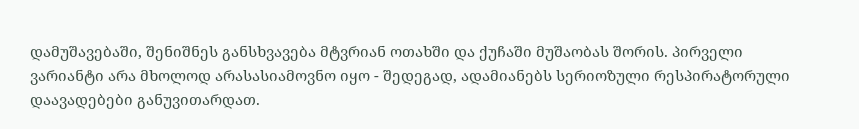დამუშავებაში, შენიშნეს განსხვავება მტვრიან ოთახში და ქუჩაში მუშაობას შორის. პირველი ვარიანტი არა მხოლოდ არასასიამოვნო იყო - შედეგად, ადამიანებს სერიოზული რესპირატორული დაავადებები განუვითარდათ.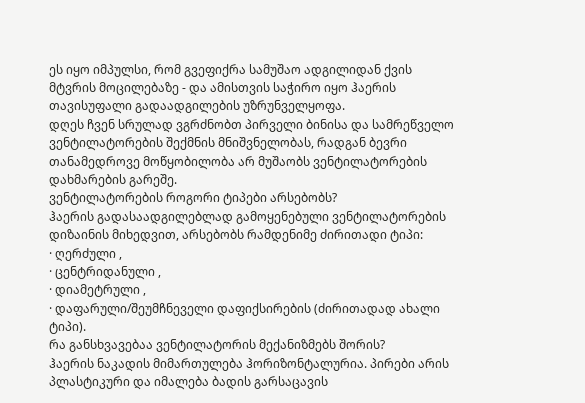ეს იყო იმპულსი, რომ გვეფიქრა სამუშაო ადგილიდან ქვის მტვრის მოცილებაზე - და ამისთვის საჭირო იყო ჰაერის თავისუფალი გადაადგილების უზრუნველყოფა.
დღეს ჩვენ სრულად ვგრძნობთ პირველი ბინისა და სამრეწველო ვენტილატორების შექმნის მნიშვნელობას, რადგან ბევრი თანამედროვე მოწყობილობა არ მუშაობს ვენტილატორების დახმარების გარეშე.
ვენტილატორების როგორი ტიპები არსებობს?
ჰაერის გადასაადგილებლად გამოყენებული ვენტილატორების დიზაინის მიხედვით, არსებობს რამდენიმე ძირითადი ტიპი:
· ღერძული ,
· ცენტრიდანული ,
· დიამეტრული ,
· დაფარული/შეუმჩნეველი დაფიქსირების (ძირითადად ახალი ტიპი).
რა განსხვავებაა ვენტილატორის მექანიზმებს შორის?
ჰაერის ნაკადის მიმართულება ჰორიზონტალურია. პირები არის პლასტიკური და იმალება ბადის გარსაცავის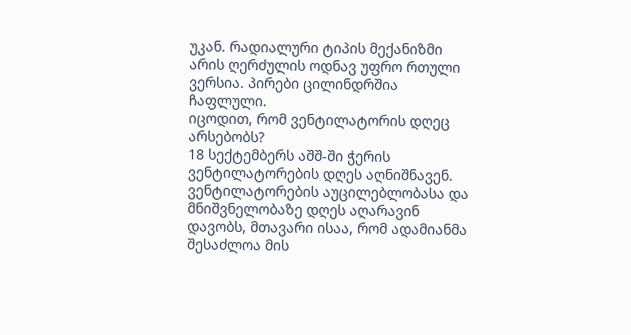უკან. რადიალური ტიპის მექანიზმი არის ღერძულის ოდნავ უფრო რთული ვერსია. პირები ცილინდრშია ჩაფლული.
იცოდით, რომ ვენტილატორის დღეც არსებობს?
18 სექტემბერს აშშ-ში ჭერის ვენტილატორების დღეს აღნიშნავენ.
ვენტილატორების აუცილებლობასა და მნიშვნელობაზე დღეს აღარავინ დავობს, მთავარი ისაა, რომ ადამიანმა შესაძლოა მის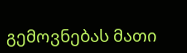გემოვნებას მათი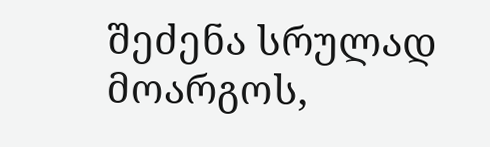შეძენა სრულად მოარგოს,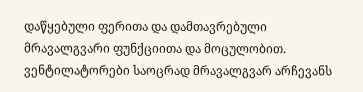დაწყებული ფერითა და დამთავრებული მრავალგვარი ფუნქციითა და მოცულობით.
ვენტილატორები საოცრად მრავალგვარ არჩევანს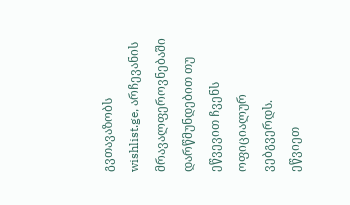გვთავაზობს wishlist.ge, არჩევანის მრავალფეროვნებაში დარწმუნდებით თუ ეწვევით ჩვენს ოფიციალურ ვებგვერდს.
ეწვიეთ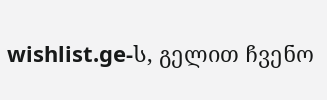wishlist.ge-ს, გელით ჩვენო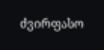ძვირფასო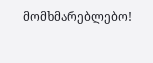მომხმარებლებო!